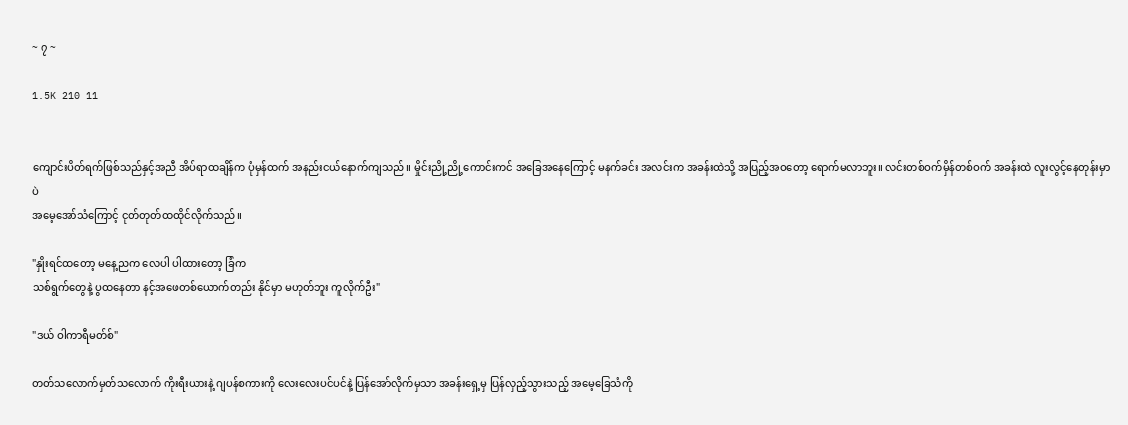~ ၇ ~

1.5K 210 11


ကျောင်းပိတ်ရက်ဖြစ်သည်နှင့်အညီ အိပ်ရာထချိန်က ပုံမှန်ထက် အနည်းငယ်နောက်ကျသည်။ မှိုင်းညို့ညို့ကောင်းကင် အခြေအနေကြောင့် မနက်ခင်း အလင်းက အခန်းထဲသို့ အပြည့်အဝတော့ ရောက်မလာဘူး။ လင်းတစ်ဝက်မှိန်တစ်ဝက် အခန်းထဲ လူးလွင့်နေတုန်းမှာပဲ
အမေ့အော်သံကြောင့် ငုတ်တုတ်ထထိုင်လိုက်သည်။

"နှိုးရင်ထတော့ မနေ့ညက လေပါ ပါထားတော့ ခြံက
သစ်ရွက်တွေနဲ့ ပွထနေတာ နင့်အဖေတစ်ယောက်တည်း နိုင်မှာ မဟုတ်ဘူး ကူလိုက်ဦး"

"ဒယ် ဝါကာရီမတ်စ်"

တတ်သလောက်မှတ်သလောက် ကိုးရီးယားနဲ့ ဂျပန်စကားကို လေးလေးပင်ပင်နဲ့ ပြန်အော်လိုက်မှသာ အခန်းရှေ့မှ ပြန်လှည့်သွားသည့် အမေ့ခြေသံကို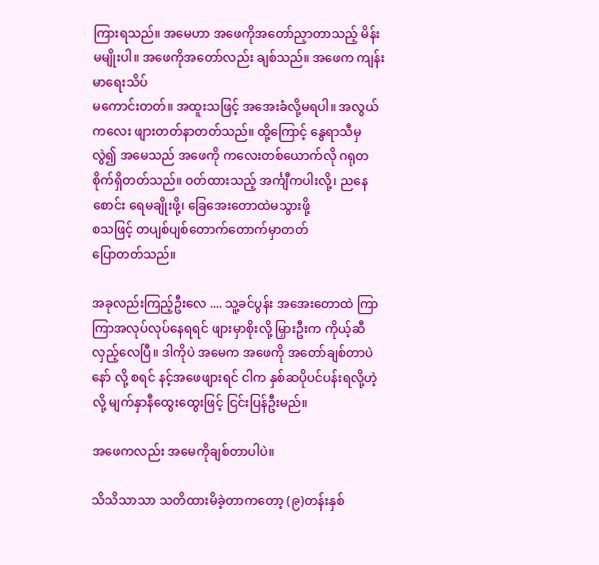ကြားရသည်။ အမေဟာ အဖေကိုအတော်ညှာတာသည့် မိန်းမမျိုးပါ။ အဖေကိုအတော်လည်း ချစ်သည်။ အဖေက ကျန်းမာရေးသိပ်
မကောင်းတတ်။ အထူးသဖြင့် အအေးခံလို့မရပါ။ အလွယ်ကလေး ဖျားတတ်နာတတ်သည်။ ထို့ကြောင့် နွေရာသီမှ လွဲ၍ အမေသည် အဖေကို ကလေးတစ်ယောက်လို ဂရုတစိုက်ရှိတတ်သည်။ ဝတ်ထားသည့် အင်္ကျီကပါးလို့၊ ညနေစောင်း ရေမချိုးဖို့၊ ခြေအေးတောထဲမသွားဖို့
စသဖြင့် တပျစ်ပျစ်တောက်တောက်မှာတတ်‌
ပြောတတ်သည်။

အခုလည်းကြည့်ဦးလေ .... သူ့ခင်ပွန်း အအေးတောထဲ ကြာကြာအလုပ်လုပ်နေရရင် ဖျားမှာစိုးလို့ မြှားဦးက ကိုယ့်ဆီလှည့်လေပြီ။ ဒါကိုပဲ အမေက အဖေကို အတော်ချစ်တာပဲနော် လို့ စရင် နင့်အဖေဖျားရင် ငါက နှစ်ဆပိုပင်ပန်းရလို့ဟဲ့လို့ မျက်နှာနီထွေးထွေးဖြင့် ငြင်းပြန်ဦးမည်။

အဖေကလည်း အမေကိုချစ်တာပါပဲ။

သိသိသာသာ သတိထားမိခဲ့တာကတော့ (၉)တန်းနှစ်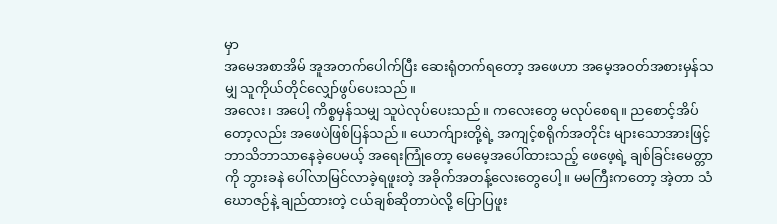မှာ
အမေအစာအိမ် အူအတက်ပေါက်ပြီး ဆေးရုံတက်ရတော့ အဖေဟာ အမေ့အဝတ်အစားမှန်သမျှ သူကိုယ်တိုင်လျှော်ဖွပ်ပေးသည်။
အလေး၊ အပေါ့ ကိစ္စမှန်သမျှ သူပဲလုပ်ပေးသည်။ ကလေးတွေ မလုပ်စေရ။ ညစောင့်အိပ်တော့လည်း အဖေပဲဖြစ်ပြန်သည်။ ယောက်ျားတို့ရဲ့ အကျင့်စရိုက်အတိုင်း များသောအားဖြင့် ဘာသိဘာသာနေခဲ့ပေမယ့် အရေးကြုံတော့ မေမေ့အပေါ်ထားသည့် ဖေဖေ့ရဲ့ ချစ်ခြင်းမေတ္တာကို ဘွားခနဲ ပေါ်လာမြင်လာခဲ့ရဖူးတဲ့ အခိုက်အတန့်လေးတွေပေါ့။ ‌မမကြီးကတော့ အဲ့တာ သံဃောဇဉ်နဲ့ ချည်ထားတဲ့ ငယ်ချစ်ဆိုတာပဲလို့ ပြောပြဖူး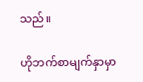သည်။

ဟိုဘက်စာမျက်နှာမှာ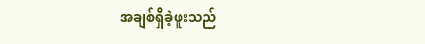အချစ်ရှိခဲ့ဖူးသည်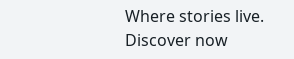Where stories live. Discover now